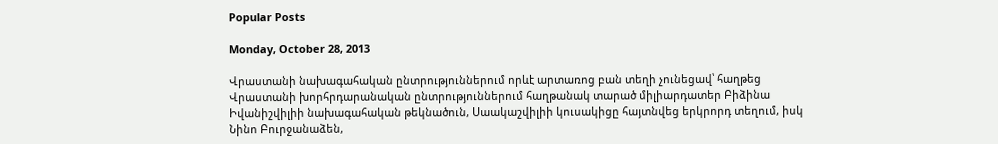Popular Posts

Monday, October 28, 2013

Վրաստանի նախագահական ընտրություններում որևէ արտառոց բան տեղի չունեցավ՝ հաղթեց Վրաստանի խորհրդարանական ընտրություններում հաղթանակ տարած միլիարդատեր Բիձինա Իվանիշվիլիի նախագահական թեկնածուն, Սաակաշվիլիի կուսակիցը հայտնվեց երկրորդ տեղում, իսկ Նինո Բուրջանաձեն,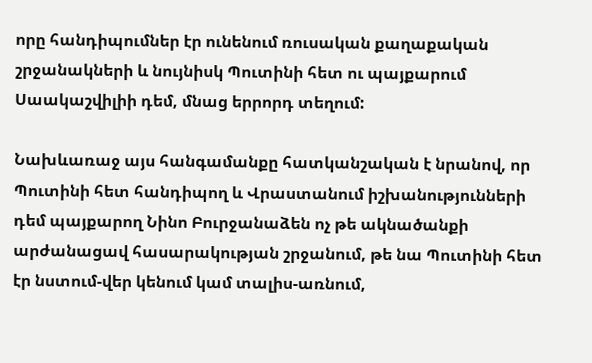որը հանդիպումներ էր ունենում ռուսական քաղաքական շրջանակների և նույնիսկ Պուտինի հետ ու պայքարում Սաակաշվիլիի դեմ, մնաց երրորդ տեղում:

Նախևառաջ այս հանգամանքը հատկանշական է նրանով, որ Պուտինի հետ հանդիպող և Վրաստանում իշխանությունների դեմ պայքարող Նինո Բուրջանաձեն ոչ թե ակնածանքի արժանացավ հասարակության շրջանում, թե նա Պուտինի հետ էր նստում-վեր կենում կամ տալիս-առնում,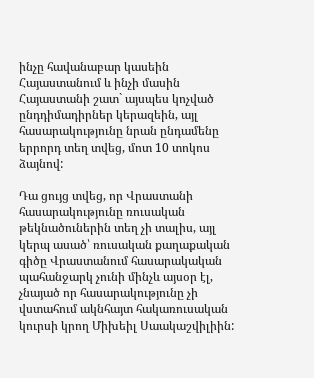ինչը հավանաբար կասեին Հայաստանում և ինչի մասին Հայաստանի շատ` այսպես կոչված ընդդիմադիրներ կերազեին, այլ հասարակությունը նրան ընդամենը երրորդ տեղ տվեց, մոտ 10 տոկոս ձայնով:

Դա ցույց տվեց, որ Վրաստանի հասարակությունը ռուսական թեկնածուներին տեղ չի տալիս, այլ կերպ ասած՝ ռուսական քաղաքական գիծը Վրաստանում հասարակական պահանջարկ չունի մինչև այսօր էլ, չնայած որ հասարակությունը չի վստահում ակնհայտ հակառուսական կուրսի կրող Միխեիլ Սաակաշվիլիին: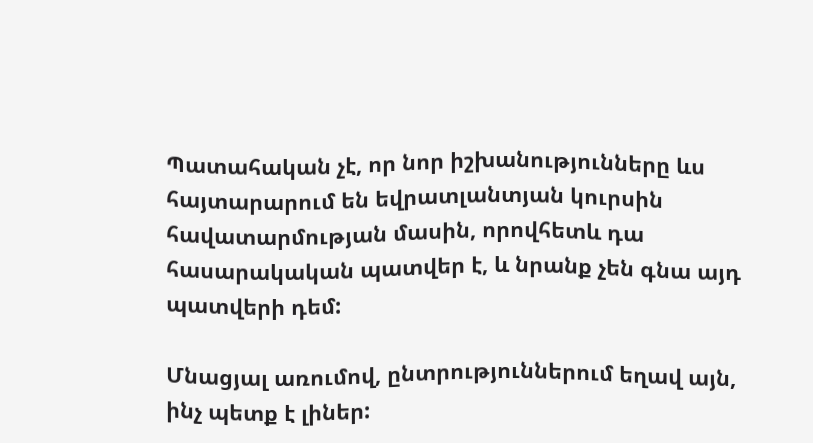Պատահական չէ, որ նոր իշխանությունները ևս հայտարարում են եվրատլանտյան կուրսին հավատարմության մասին, որովհետև դա հասարակական պատվեր է, և նրանք չեն գնա այդ պատվերի դեմ:

Մնացյալ առումով, ընտրություններում եղավ այն, ինչ պետք է լիներ: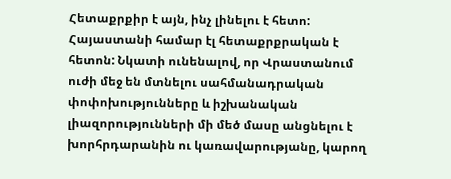Հետաքրքիր է այն, ինչ լինելու է հետո: Հայաստանի համար էլ հետաքրքրական է հետոն: Նկատի ունենալով, որ Վրաստանում ուժի մեջ են մտնելու սահմանադրական փոփոխությունները և իշխանական լիազորությունների մի մեծ մասը անցնելու է խորհրդարանին ու կառավարությանը, կարող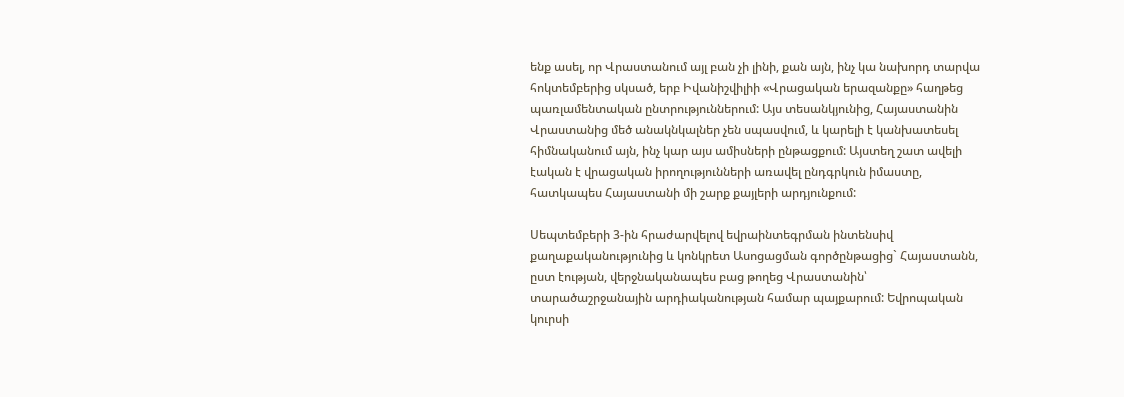ենք ասել, որ Վրաստանում այլ բան չի լինի, քան այն, ինչ կա նախորդ տարվա հոկտեմբերից սկսած, երբ Իվանիշվիլիի «Վրացական երազանքը» հաղթեց պառլամենտական ընտրություններում: Այս տեսանկյունից, Հայաստանին Վրաստանից մեծ անակնկալներ չեն սպասվում, և կարելի է կանխատեսել հիմնականում այն, ինչ կար այս ամիսների ընթացքում: Այստեղ շատ ավելի էական է վրացական իրողությունների առավել ընդգրկուն իմաստը, հատկապես Հայաստանի մի շարք քայլերի արդյունքում:

Սեպտեմբերի 3-ին հրաժարվելով եվրաինտեգրման ինտենսիվ քաղաքականությունից և կոնկրետ Ասոցացման գործընթացից` Հայաստանն, ըստ էության, վերջնականապես բաց թողեց Վրաստանին՝ տարածաշրջանային արդիականության համար պայքարում: Եվրոպական կուրսի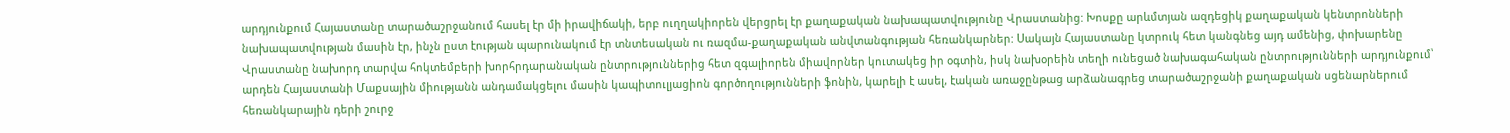արդյունքում Հայաստանը տարածաշրջանում հասել էր մի իրավիճակի, երբ ուղղակիորեն վերցրել էր քաղաքական նախապատվությունը Վրաստանից: Խոսքը արևմտյան ազդեցիկ քաղաքական կենտրոնների նախապատվության մասին էր, ինչն ըստ էության պարունակում էր տնտեսական ու ռազմա-քաղաքական անվտանգության հեռանկարներ: Սակայն Հայաստանը կտրուկ հետ կանգնեց այդ ամենից, փոխարենը Վրաստանը նախորդ տարվա հոկտեմբերի խորհրդարանական ընտրություններից հետ զգալիորեն միավորներ կուտակեց իր օգտին, իսկ նախօրեին տեղի ունեցած նախագահական ընտրությունների արդյունքում՝ արդեն Հայաստանի Մաքսային միությանն անդամակցելու մասին կապիտուլյացիոն գործողությունների ֆոնին, կարելի է ասել, էական առաջընթաց արձանագրեց տարածաշրջանի քաղաքական սցենարներում հեռանկարային դերի շուրջ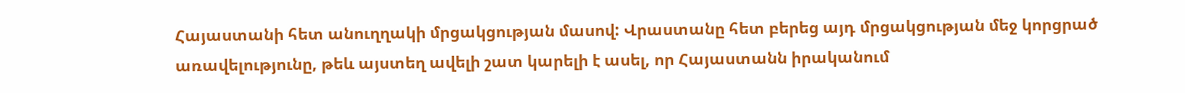Հայաստանի հետ անուղղակի մրցակցության մասով: Վրաստանը հետ բերեց այդ մրցակցության մեջ կորցրած առավելությունը, թեև այստեղ ավելի շատ կարելի է ասել, որ Հայաստանն իրականում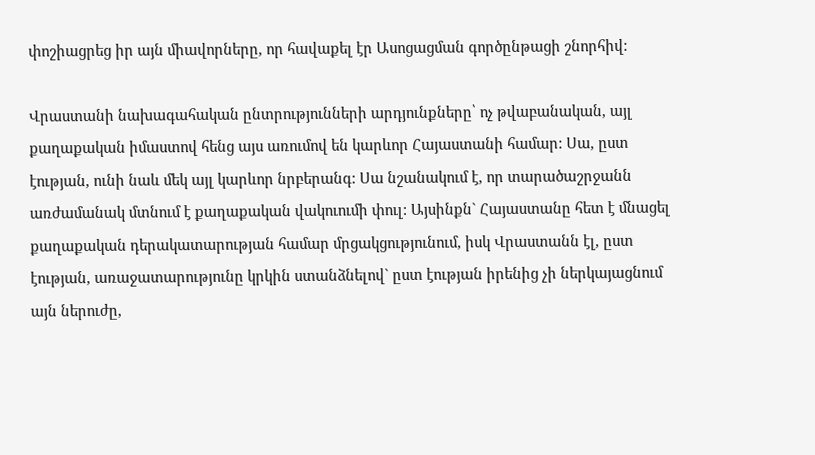փոշիացրեց իր այն միավորները, որ հավաքել էր Ասոցացման գործընթացի շնորհիվ:

Վրաստանի նախագահական ընտրությունների արդյունքները՝ ոչ թվաբանական, այլ քաղաքական իմաստով հենց այս առումով են կարևոր Հայաստանի համար: Սա, ըստ էության, ունի նաև մեկ այլ կարևոր նրբերանգ: Սա նշանակում է, որ տարածաշրջանն առժամանակ մտնում է քաղաքական վակուումի փուլ: Այսինքն` Հայաստանը հետ է մնացել քաղաքական դերակատարության համար մրցակցությունում, իսկ Վրաստանն էլ, ըստ էության, առաջատարությունը կրկին ստանձնելով` ըստ էության իրենից չի ներկայացնում այն ներուժը,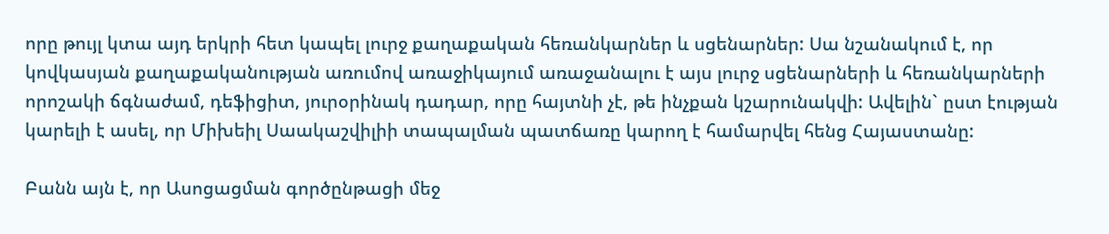որը թույլ կտա այդ երկրի հետ կապել լուրջ քաղաքական հեռանկարներ և սցենարներ: Սա նշանակում է, որ կովկասյան քաղաքականության առումով առաջիկայում առաջանալու է այս լուրջ սցենարների և հեռանկարների որոշակի ճգնաժամ, դեֆիցիտ, յուրօրինակ դադար, որը հայտնի չէ, թե ինչքան կշարունակվի: Ավելին` ըստ էության կարելի է ասել, որ Միխեիլ Սաակաշվիլիի տապալման պատճառը կարող է համարվել հենց Հայաստանը:

Բանն այն է, որ Ասոցացման գործընթացի մեջ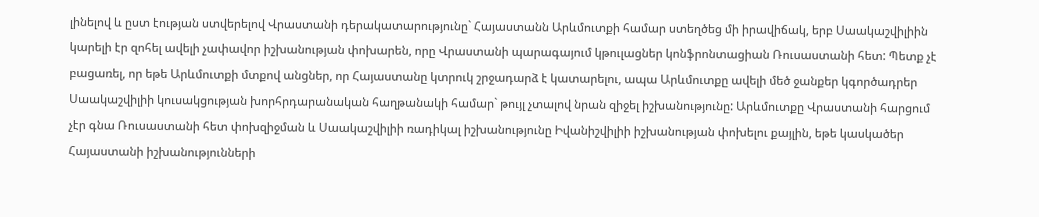լինելով և ըստ էության ստվերելով Վրաստանի դերակատարությունը` Հայաստանն Արևմուտքի համար ստեղծեց մի իրավիճակ, երբ Սաակաշվիլիին կարելի էր զոհել ավելի չափավոր իշխանության փոխարեն, որը Վրաստանի պարագայում կթուլացներ կոնֆրոնտացիան Ռուսաստանի հետ: Պետք չէ բացառել, որ եթե Արևմուտքի մտքով անցներ, որ Հայաստանը կտրուկ շրջադարձ է կատարելու, ապա Արևմուտքը ավելի մեծ ջանքեր կգործադրեր Սաակաշվիլիի կուսակցության խորհրդարանական հաղթանակի համար` թույլ չտալով նրան զիջել իշխանությունը: Արևմուտքը Վրաստանի հարցում չէր գնա Ռուսաստանի հետ փոխզիջման և Սաակաշվիլիի ռադիկալ իշխանությունը Իվանիշվիլիի իշխանության փոխելու քայլին, եթե կասկածեր Հայաստանի իշխանությունների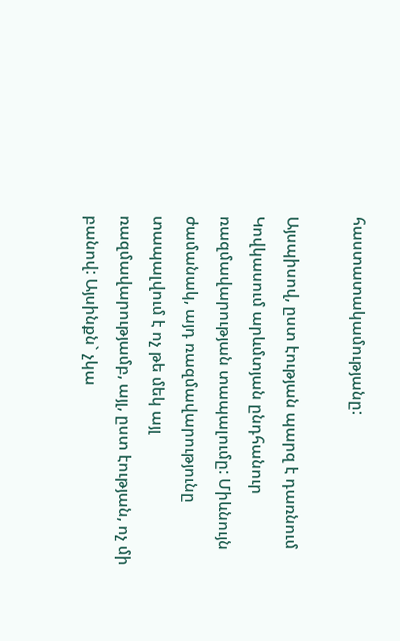հաստատակամությանը:

Այսպիսով, ըստ էության պարզ է դառնում Կովկասում արևմտյան ընդհանուր ռազմավարության տապալումը: Միևնույն ժամանակ, այդ ռազմավարությունը տապալվում է ոչ թե մեկ այլ ռազմավարությամբ, այլ, ըստ էության, ոչ մի բանով: Այսինքն` չկա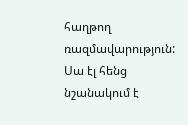հաղթող ռազմավարություն: Սա էլ հենց նշանակում է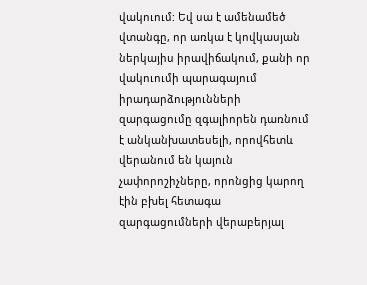վակուում: Եվ սա է ամենամեծ վտանգը, որ առկա է կովկասյան ներկայիս իրավիճակում, քանի որ վակուումի պարագայում իրադարձությունների զարգացումը զգալիորեն դառնում է անկանխատեսելի, որովհետև վերանում են կայուն չափորոշիչները, որոնցից կարող էին բխել հետագա զարգացումների վերաբերյալ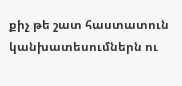քիչ թե շատ հաստատուն կանխատեսումներն ու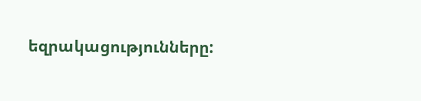եզրակացությունները: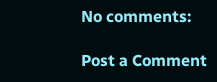No comments:

Post a Comment